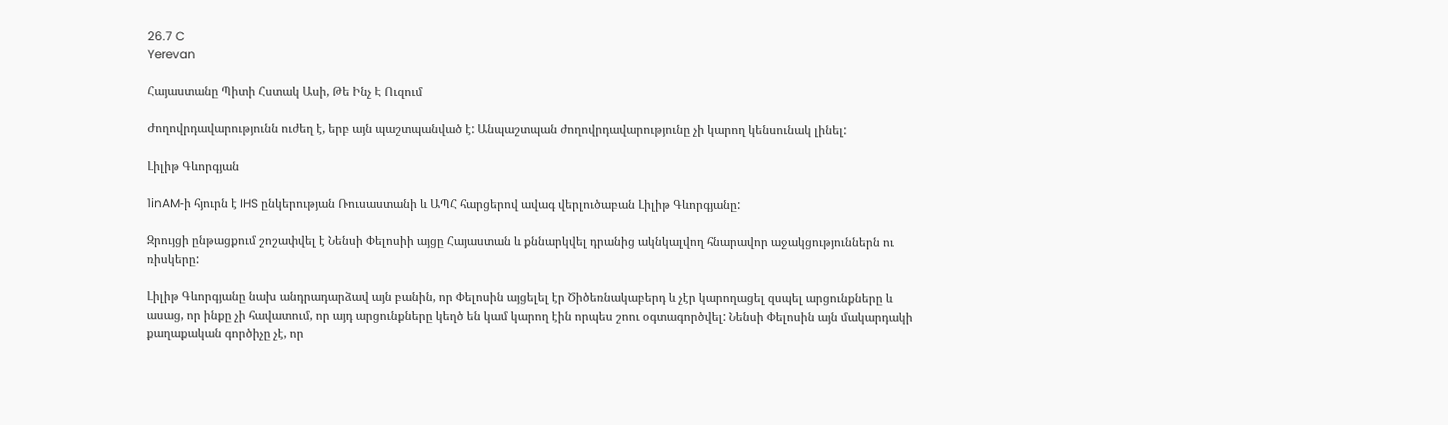26.7 C
Yerevan

Հայաստանը Պիտի Հստակ Ասի, Թե Ինչ Է Ուզում

Ժողովրդավարությունն ուժեղ է, երբ այն պաշտպանված է: Անպաշտպան ժողովրդավարությունը չի կարող կենսունակ լինել:

Լիլիթ Գևորգյան

1inAM‑ի հյուրն է IHS ընկերության Ռուսաստանի և ԱՊՀ հարցերով ավագ վերլուծաբան Լիլիթ Գևորգյանը:

Զրույցի ընթացքում շոշափվել է Նենսի Փելոսիի այցը Հայաստան և քննարկվել դրանից ակնկալվող հնարավոր աջակցություններն ու ռիսկերը:

Լիլիթ Գևորգյանը նախ անդրադարձավ այն բանին, որ Փելոսին այցելել էր Ծիծեռնակաբերդ և չէր կարողացել զսպել արցունքները և ասաց, որ ինքը չի հավատում, որ այդ արցունքները կեղծ են կամ կարող էին որպես շոու օգտագործվել: Նենսի Փելոսին այն մակարդակի քաղաքական գործիչը չէ, որ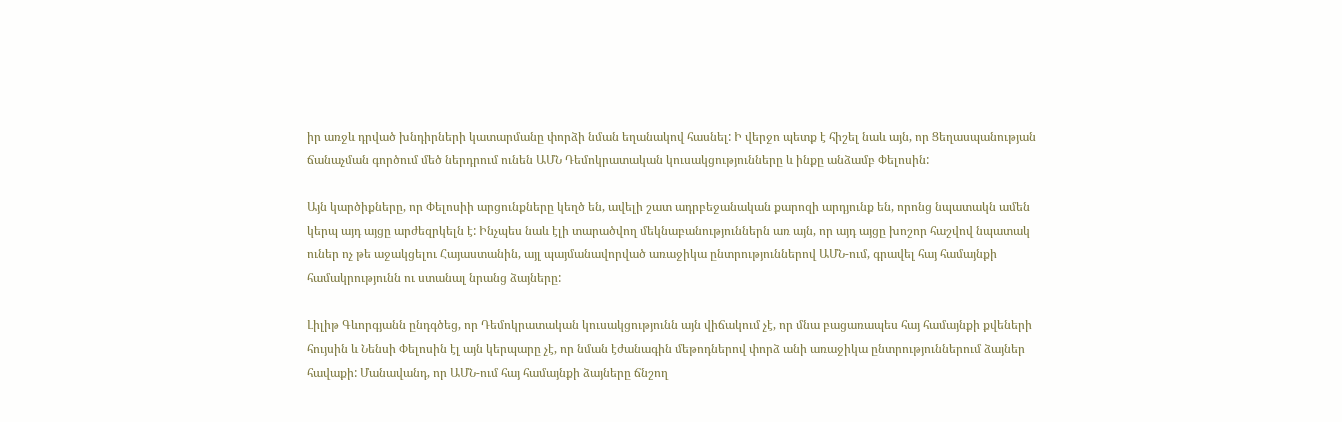իր առջև դրված խնդիրների կատարմանը փորձի նման եղանակով հասնել: Ի վերջո պետք է հիշել նաև այն, որ Ցեղասպանության ճանաչման գործում մեծ ներդրում ունեն ԱՄՆ Դեմոկրատական կուսակցությունները և ինքը անձամբ Փելոսին:

Այն կարծիքները, որ Փելոսիի արցունքները կեղծ են, ավելի շատ ադրբեջանական քարոզի արդյունք են, որոնց նպատակն ամեն կերպ այդ այցը արժեզրկելն է: Ինչպես նաև էլի տարածվող մեկնաբանություններն առ այն, որ այդ այցը խոշոր հաշվով նպատակ ուներ ոչ թե աջակցելու Հայաստանին, այլ պայմանավորված առաջիկա ընտրություններով ԱՄՆ-ում, գրավել հայ համայնքի համակրությունն ու ստանալ նրանց ձայները:

Լիլիթ Գևորգյանն ընդգծեց, որ Դեմոկրատական կուսակցությունն այն վիճակում չէ, որ մնա բացառապես հայ համայնքի քվեների հույսին և Նենսի Փելոսին էլ այն կերպարը չէ, որ նման էժանագին մեթոդներով փորձ անի առաջիկա ընտրություններում ձայներ հավաքի: Մանավանդ, որ ԱՄՆ-ում հայ համայնքի ձայները ճնշող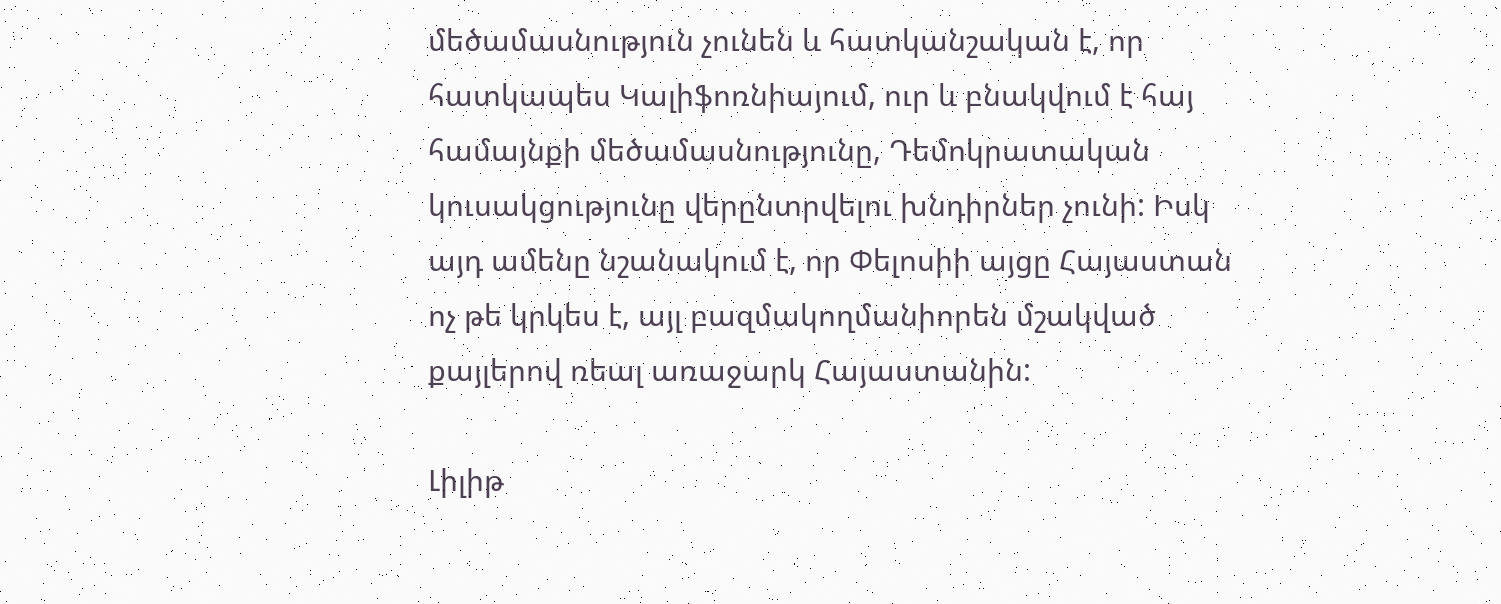մեծամասնություն չունեն և հատկանշական է, որ հատկապես Կալիֆոռնիայում, ուր և բնակվում է հայ համայնքի մեծամասնությունը, Դեմոկրատական կուսակցությունը վերընտրվելու խնդիրներ չունի: Իսկ այդ ամենը նշանակում է, որ Փելոսիի այցը Հայաստան ոչ թե կրկես է, այլ բազմակողմանիորեն մշակված քայլերով ռեալ առաջարկ Հայաստանին:

Լիլիթ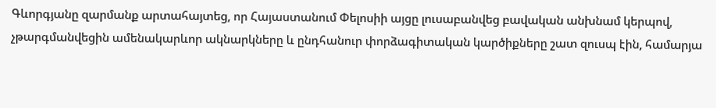Գևորգյանը զարմանք արտահայտեց, որ Հայաստանում Փելոսիի այցը լուսաբանվեց բավական անխնամ կերպով, չթարգմանվեցին ամենակարևոր ակնարկները և ընդհանուր փորձագիտական կարծիքները շատ զուսպ էին, համարյա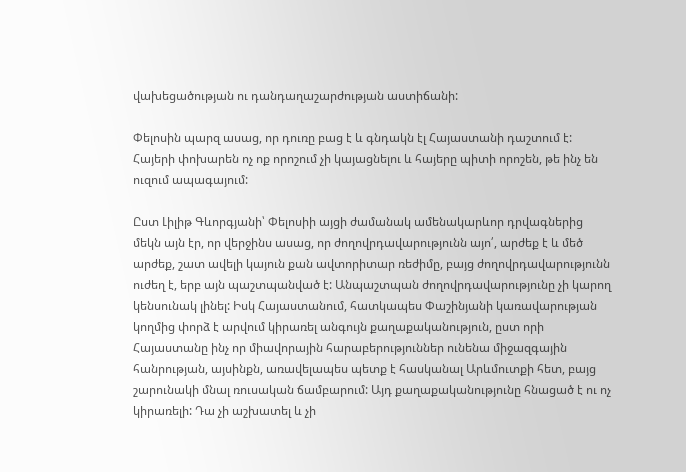վախեցածության ու դանդաղաշարժության աստիճանի:

Փելոսին պարզ ասաց, որ դուռը բաց է և գնդակն էլ Հայաստանի դաշտում է: Հայերի փոխարեն ոչ ոք որոշում չի կայացնելու և հայերը պիտի որոշեն, թե ինչ են ուզում ապագայում:

Ըստ Լիլիթ Գևորգյանի՝ Փելոսիի այցի ժամանակ ամենակարևոր դրվագներից մեկն այն էր, որ վերջինս ասաց, որ ժողովրդավարությունն այո՛, արժեք է և մեծ արժեք, շատ ավելի կայուն քան ավտորիտար ռեժիմը, բայց ժողովրդավարությունն ուժեղ է, երբ այն պաշտպանված է: Անպաշտպան ժողովրդավարությունը չի կարող կենսունակ լինել: Իսկ Հայաստանում, հատկապես Փաշինյանի կառավարության կողմից փորձ է արվում կիրառել անգույն քաղաքականություն, ըստ որի Հայաստանը ինչ որ միավորային հարաբերություններ ունենա միջազգային հանրության, այսինքն, առավելապես պետք է հասկանալ Արևմուտքի հետ, բայց շարունակի մնալ ռուսական ճամբարում: Այդ քաղաքականությունը հնացած է ու ոչ կիրառելի: Դա չի աշխատել և չի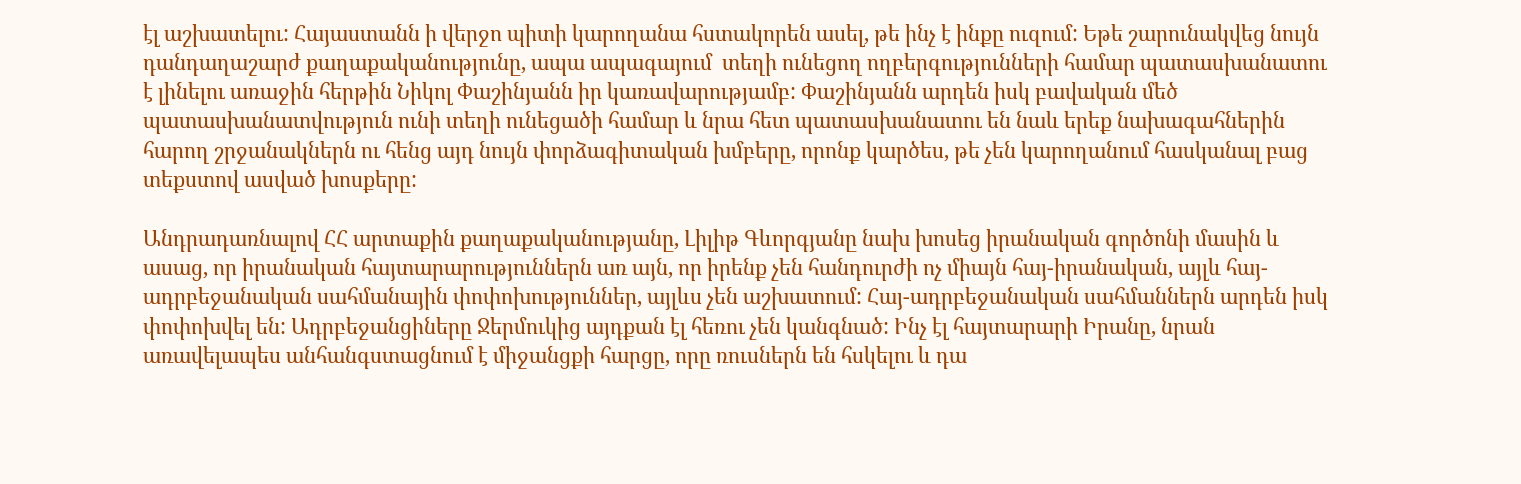էլ աշխատելու: Հայաստանն ի վերջո պիտի կարողանա հստակորեն ասել, թե ինչ է ինքը ուզում: Եթե շարունակվեց նույն դանդաղաշարժ քաղաքականությունը, ապա ապագայում  տեղի ունեցող ողբերգությունների համար պատասխանատու է լինելու առաջին հերթին Նիկոլ Փաշինյանն իր կառավարությամբ: Փաշինյանն արդեն իսկ բավական մեծ պատասխանատվություն ունի տեղի ունեցածի համար և նրա հետ պատասխանատու են նաև երեք նախագահներին հարող շրջանակներն ու հենց այդ նույն փորձագիտական խմբերը, որոնք կարծես, թե չեն կարողանում հասկանալ բաց տեքստով ասված խոսքերը:

Անդրադառնալով ՀՀ արտաքին քաղաքականությանը, Լիլիթ Գևորգյանը նախ խոսեց իրանական գործոնի մասին և ասաց, որ իրանական հայտարարություններն առ այն, որ իրենք չեն հանդուրժի ոչ միայն հայ-իրանական, այլև հայ-ադրբեջանական սահմանային փոփոխություններ, այլևս չեն աշխատում: Հայ-ադրբեջանական սահմաններն արդեն իսկ փոփոխվել են: Ադրբեջանցիները Ջերմուկից այդքան էլ հեռու չեն կանգնած: Ինչ էլ հայտարարի Իրանը, նրան առավելապես անհանգստացնում է միջանցքի հարցը, որը ռուսներն են հսկելու և դա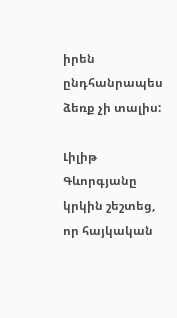իրեն ընդհանրապես ձեռք չի տալիս:

Լիլիթ Գևորգյանը կրկին շեշտեց, որ հայկական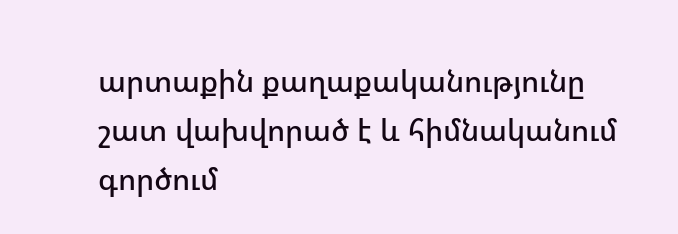արտաքին քաղաքականությունը շատ վախվորած է և հիմնականում գործում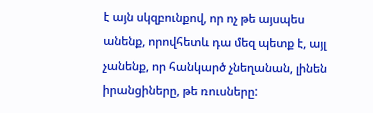է այն սկզբունքով, որ ոչ թե այսպես անենք, որովհետև դա մեզ պետք է, այլ չանենք, որ հանկարծ չնեղանան, լինեն իրանցիները, թե ռուսները: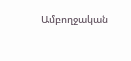Ամբողջական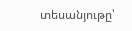տեսանյութը՝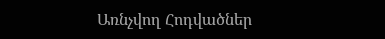Առնչվող Հոդվածներ